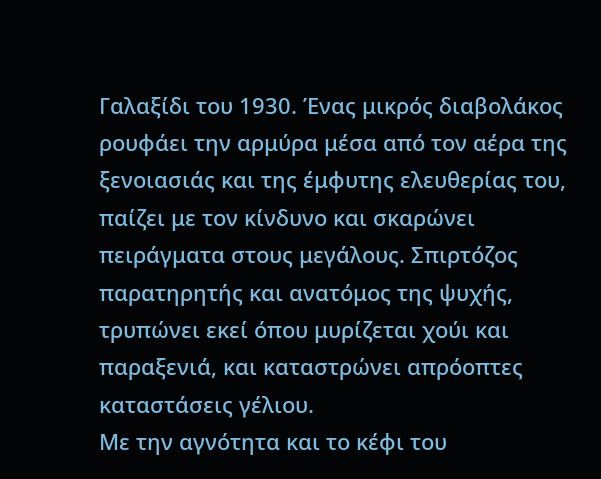Γαλαξίδι του 1930. Ένας μικρός διαβολάκος ρουφάει την αρμύρα μέσα από τον αέρα της ξενοιασιάς και της έμφυτης ελευθερίας του, παίζει με τον κίνδυνο και σκαρώνει πειράγματα στους μεγάλους. Σπιρτόζος παρατηρητής και ανατόμος της ψυχής, τρυπώνει εκεί όπου μυρίζεται χούι και παραξενιά, και καταστρώνει απρόοπτες καταστάσεις γέλιου.
Με την αγνότητα και το κέφι του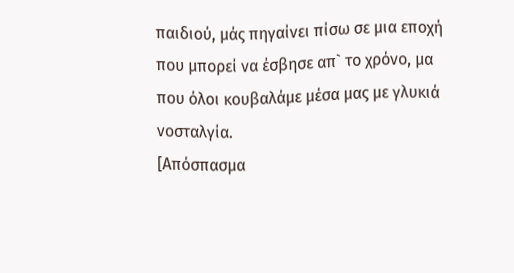παιδιού, μάς πηγαίνει πίσω σε μια εποχή που μπορεί να έσβησε απ` το χρόνο, μα που όλοι κουβαλάμε μέσα μας με γλυκιά νοσταλγία.
[Απόσπασμα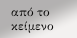από το κείμενο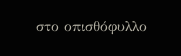στο οπισθόφυλλο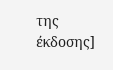της έκδοσης]